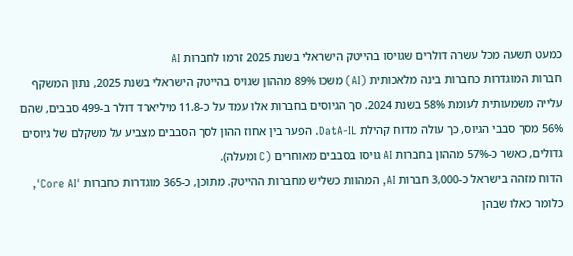כמעט תשעה מכל עשרה דולרים שגויסו בהייטק הישראלי בשנת 2025 זרמו לחברות AI
חברות המוגדרות כחברות בינה מלאכותית (AI) משכו 89% מההון שגויס בהייטק הישראלי בשנת 2025, נתון המשקף עלייה משמעותית לעומת 58% בשנת 2024. סך הגיוסים בחברות אלו עמד על כ-11.8 מיליארד דולר ב-499 סבבים, שהם 56% מסך סבבי הגיוס, כך עולה מדוח קהילת DatA-IL. הפער בין אחוז ההון לסך הסבבים מצביע על משקלם של גיוסים גדולים, כאשר כ-57% מההון בחברות AI גויסו בסבבים מאוחרים (C ומעלה).
הדוח מזהה בישראל כ-3,000 חברות AI, המהוות כשליש מחברות ההייטק. מתוכן, כ-365 מוגדרות כחברות 'Core AI', כלומר כאלו שבהן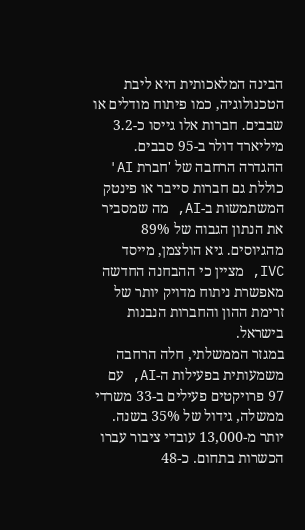הבינה המלאכותית היא ליבת הטכנולוגיה, כמו פיתוח מודלים או שבבים. חברות אלו גייסו כ-3.2 מיליארד דולר ב-95 סבבים. ההגדרה הרחבה של 'חברת AI' כוללת גם חברות סייבר או פינטק המשתמשות ב-AI, מה שמסביר את הנתון הגבוה של 89% מהגיוסים. גיא הולצמן, מייסד IVC, מציין כי ההבחנה החדשה מאפשרת ניתוח מדויק יותר של זרימת ההון והחברות הנבנות בישראל.
במגזר הממשלתי, חלה הרחבה משמעותית בפעילות ה-AI, עם 97 פרויקטים פעילים ב-33 משרדי ממשלה, גידול של 35% בשנה. יותר מ-13,000 עובדי ציבור עברו הכשרות בתחום. כ-48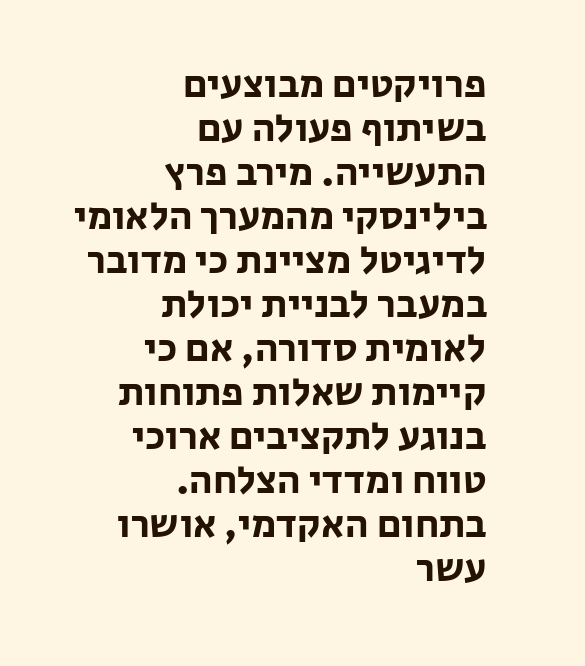פרויקטים מבוצעים בשיתוף פעולה עם התעשייה. מירב פרץ בילינסקי מהמערך הלאומי לדיגיטל מציינת כי מדובר במעבר לבניית יכולת לאומית סדורה, אם כי קיימות שאלות פתוחות בנוגע לתקציבים ארוכי טווח ומדדי הצלחה.
בתחום האקדמי, אושרו עשר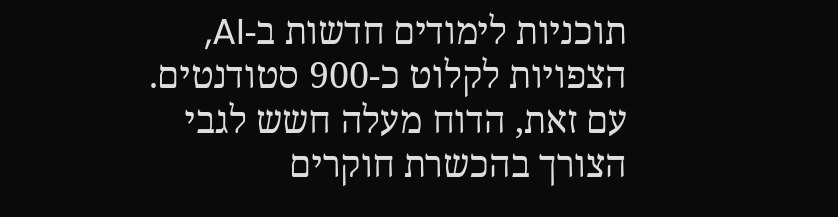תוכניות לימודים חדשות ב-AI, הצפויות לקלוט כ-900 סטודנטים. עם זאת, הדוח מעלה חשש לגבי הצורך בהכשרת חוקרים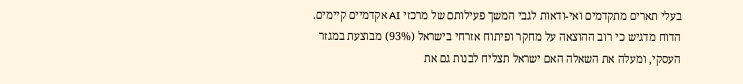בעלי תארים מתקדמים ואי-ודאות לגבי המשך פעילותם של מרכזי AI אקדמיים קיימים. הדוח מדגיש כי רוב ההוצאה על מחקר ופיתוח אזרחי בישראל (93%) מבוצעת במגזר העסקי, ומעלה את השאלה האם ישראל תצליח לבנות גם את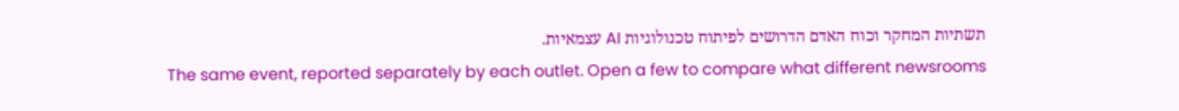תשתיות המחקר וכוח האדם הדרושים לפיתוח טכנולוגיות AI עצמאיות.
The same event, reported separately by each outlet. Open a few to compare what different newsrooms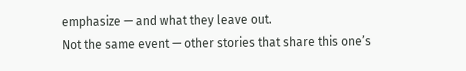emphasize — and what they leave out.
Not the same event — other stories that share this one’s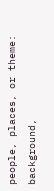people, places, or theme: background,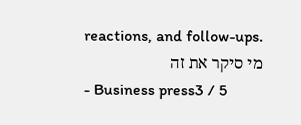reactions, and follow-ups.
מי סיקר את זה
- Business press3 / 5